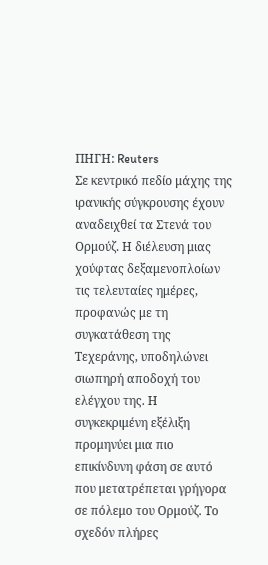ΠΗΓΗ: Reuters
Σε κεντρικό πεδίο μάχης της ιρανικής σύγκρουσης έχουν αναδειχθεί τα Στενά του Ορμούζ. Η διέλευση μιας χούφτας δεξαμενοπλοίων τις τελευταίες ημέρες, προφανώς με τη συγκατάθεση της Τεχεράνης, υποδηλώνει σιωπηρή αποδοχή του ελέγχου της. Η συγκεκριμένη εξέλιξη προμηνύει μια πιο επικίνδυνη φάση σε αυτό που μετατρέπεται γρήγορα σε πόλεμο του Ορμούζ. Το σχεδόν πλήρες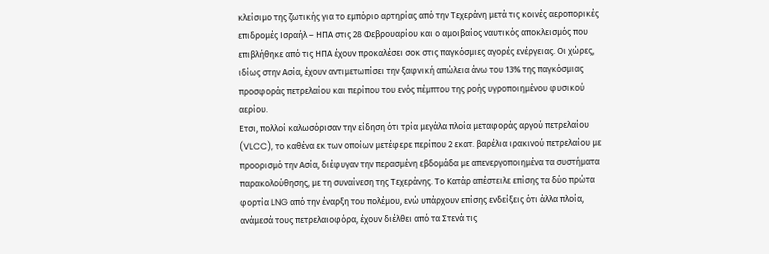κλείσιμο της ζωτικής για το εμπόριο αρτηρίας από την Τεχεράνη μετά τις κοινές αεροπορικές επιδρομές Ισραήλ – ΗΠΑ στις 28 Φεβρουαρίου και ο αμοιβαίος ναυτικός αποκλεισμός που επιβλήθηκε από τις ΗΠΑ έχουν προκαλέσει σοκ στις παγκόσμιες αγορές ενέργειας. Οι χώρες, ιδίως στην Ασία, έχουν αντιμετωπίσει την ξαφνική απώλεια άνω του 13% της παγκόσμιας προσφοράς πετρελαίου και περίπου του ενός πέμπτου της ροής υγροποιημένου φυσικού αερίου.
Ετσι, πολλοί καλωσόρισαν την είδηση ότι τρία μεγάλα πλοία μεταφοράς αργού πετρελαίου (VLCC), το καθένα εκ των οποίων μετέφερε περίπου 2 εκατ. βαρέλια ιρακινού πετρελαίου με προορισμό την Ασία, διέφυγαν την περασμένη εβδομάδα με απενεργοποιημένα τα συστήματα παρακολούθησης, με τη συναίνεση της Τεχεράνης. Το Κατάρ απέστειλε επίσης τα δύο πρώτα φορτία LNG από την έναρξη του πολέμου, ενώ υπάρχουν επίσης ενδείξεις ότι άλλα πλοία, ανάμεσά τους πετρελαιοφόρα, έχουν διέλθει από τα Στενά τις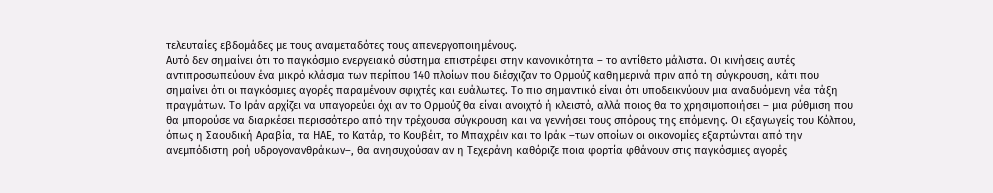τελευταίες εβδομάδες με τους αναμεταδότες τους απενεργοποιημένους.
Αυτό δεν σημαίνει ότι το παγκόσμιο ενεργειακό σύστημα επιστρέφει στην κανονικότητα – το αντίθετο μάλιστα. Οι κινήσεις αυτές αντιπροσωπεύουν ένα μικρό κλάσμα των περίπου 140 πλοίων που διέσχιζαν το Ορμούζ καθημερινά πριν από τη σύγκρουση, κάτι που σημαίνει ότι οι παγκόσμιες αγορές παραμένουν σφιχτές και ευάλωτες. Το πιο σημαντικό είναι ότι υποδεικνύουν μια αναδυόμενη νέα τάξη πραγμάτων. Το Ιράν αρχίζει να υπαγορεύει όχι αν το Ορμούζ θα είναι ανοιχτό ή κλειστό, αλλά ποιος θα το χρησιμοποιήσει – μια ρύθμιση που θα μπορούσε να διαρκέσει περισσότερο από την τρέχουσα σύγκρουση και να γεννήσει τους σπόρους της επόμενης. Οι εξαγωγείς του Κόλπου, όπως η Σαουδική Αραβία, τα ΗΑΕ, το Κατάρ, το Κουβέιτ, το Μπαχρέιν και το Ιράκ –των οποίων οι οικονομίες εξαρτώνται από την ανεμπόδιστη ροή υδρογονανθράκων–, θα ανησυχούσαν αν η Τεχεράνη καθόριζε ποια φορτία φθάνουν στις παγκόσμιες αγορές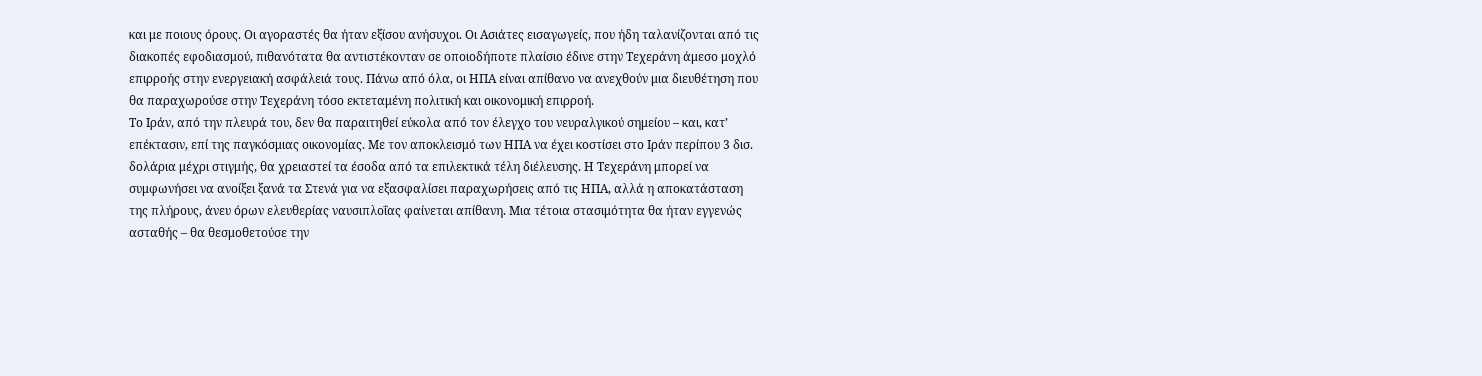και με ποιους όρους. Οι αγοραστές θα ήταν εξίσου ανήσυχοι. Οι Ασιάτες εισαγωγείς, που ήδη ταλανίζονται από τις διακοπές εφοδιασμού, πιθανότατα θα αντιστέκονταν σε οποιοδήποτε πλαίσιο έδινε στην Τεχεράνη άμεσο μοχλό επιρροής στην ενεργειακή ασφάλειά τους. Πάνω από όλα, οι ΗΠΑ είναι απίθανο να ανεχθούν μια διευθέτηση που θα παραχωρούσε στην Τεχεράνη τόσο εκτεταμένη πολιτική και οικονομική επιρροή.
Το Ιράν, από την πλευρά του, δεν θα παραιτηθεί εύκολα από τον έλεγχο του νευραλγικού σημείου – και, κατ’ επέκτασιν, επί της παγκόσμιας οικονομίας. Με τον αποκλεισμό των ΗΠΑ να έχει κοστίσει στο Ιράν περίπου 3 δισ. δολάρια μέχρι στιγμής, θα χρειαστεί τα έσοδα από τα επιλεκτικά τέλη διέλευσης. Η Τεχεράνη μπορεί να συμφωνήσει να ανοίξει ξανά τα Στενά για να εξασφαλίσει παραχωρήσεις από τις ΗΠΑ, αλλά η αποκατάσταση της πλήρους, άνευ όρων ελευθερίας ναυσιπλοΐας φαίνεται απίθανη. Μια τέτοια στασιμότητα θα ήταν εγγενώς ασταθής – θα θεσμοθετούσε την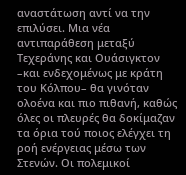αναστάτωση αντί να την επιλύσει. Μια νέα αντιπαράθεση μεταξύ Τεχεράνης και Ουάσιγκτον –και ενδεχομένως με κράτη του Κόλπου– θα γινόταν ολοένα και πιο πιθανή, καθώς όλες οι πλευρές θα δοκίμαζαν τα όρια τού ποιος ελέγχει τη ροή ενέργειας μέσω των Στενών. Οι πολεμικοί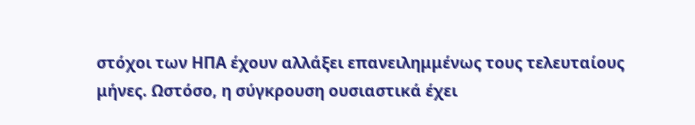στόχοι των ΗΠΑ έχουν αλλάξει επανειλημμένως τους τελευταίους μήνες. Ωστόσο, η σύγκρουση ουσιαστικά έχει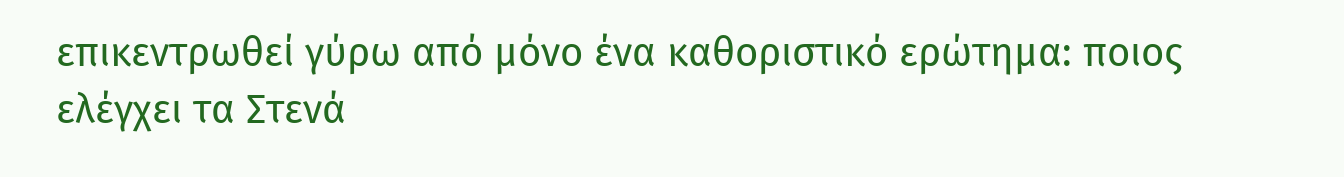επικεντρωθεί γύρω από μόνο ένα καθοριστικό ερώτημα: ποιος ελέγχει τα Στενά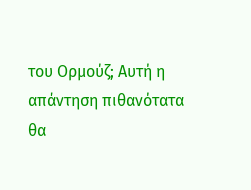του Ορμούζ; Αυτή η απάντηση πιθανότατα θα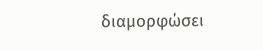διαμορφώσει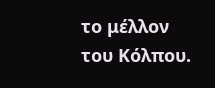το μέλλον του Κόλπου.